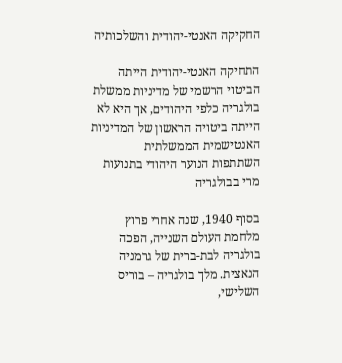החקיקה האנטי-יהודית והשלכותיה

התחיקה האנטי-יהודית הייתה הביטוי הרשמי של מדיניות ממשלת בולגריה כלפי היהודים, אך היא לא הייתה ביטויה הראשון של המדיניות האנטישמית הממשלתית
השתתפות הנוער היהודי בתנועות מרי בבולגריה

בסוף 1940, שנה אחרי פרוץ מלחמת העולם השנייה, הפכה בולגריה לבת-ברית של גרמניה הנאצית. מלך בולגריה – בוריס השלישי,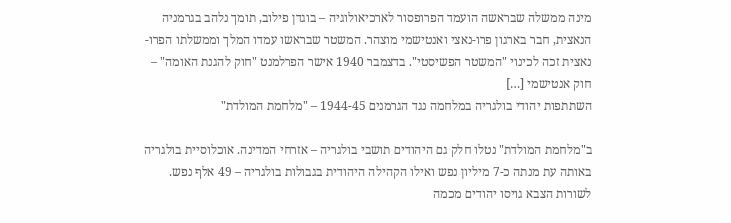מינה ממשלה שבראשה הועמד הפרופסור לארכיאולוגיה – בוגדן פילוב, תומך נלהב בגרמניה הנאצית, חבר בארגון פרו-נאצי ואנטישמי מוצהר. המשטר שבראשו עמדו המלך וממשלתו הפרו-נאצית זכה לכינוי "המשטר הפשיסטי". בדצמבר 1940 אישר הפרלמנט "חוק להגנת האומה" – חוק אנטישמי […]
השתתפות יהודי בולגריה במלחמה נגד הגרמנים 1944-45 – "מלחמת המולדת"

ב"מלחמת המולדת" נטלו חלק גם היהודים תושבי בולגריה – אזרחי המדינה. אוכלוסיית בולגריה באותה עת מנתה כ-7 מיליון נפש ואילו הקהילה היהודית בגבולות בולגריה – 49 אלף נפש. לשורות הצבא גויסו יהודים מכמה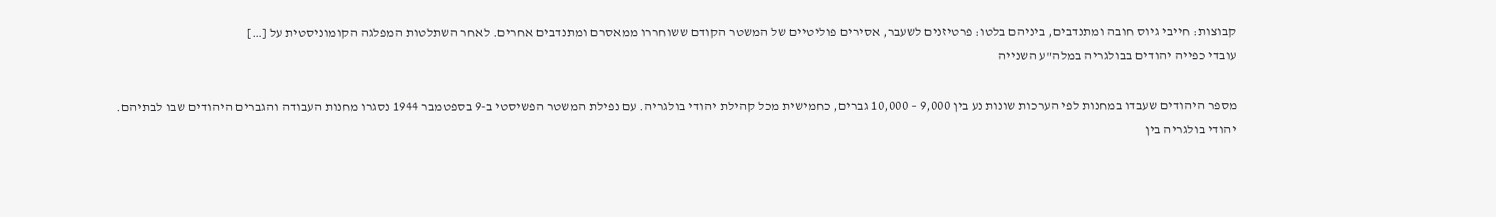קבוצות: חייבי גיוס חובה ומתנדבים, ביניהם בלטו: פרטיזנים לשעבר, אסירים פוליטיים של המשטר הקודם ששוחררו ממאסרם ומתנדבים אחרים. לאחר השתלטות המפלגה הקומוניסטית על […]
עובדי כפייה יהודים בבולגריה במלה"ע השנייה

מספר היהודים שעבדו במחנות לפי הערכות שונות נע בין 9,000 – 10,000 גברים, כחמישית מכל קהילת יהודי בולגריה. עם נפילת המשטר הפשיסטי ב-9 בספטמבר 1944 נסגרו מחנות העבודה והגברים היהודים שבו לבתיהם.
יהודי בולגריה בין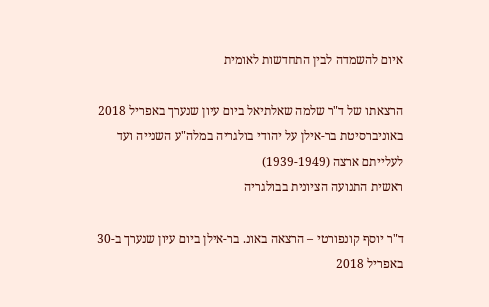איום להשמדה לבין התחדשות לאומית

הרצאתו של ד"ר שלמה שאלתיאל ביום עיון שנערך באפריל 2018 באוניברסיטת בר-אילן על יהודי בולגריה במלה"ע השנייה ועד לעלייתם ארצה (1939-1949)
ראשית התנועה הציונית בבולגריה

ד"ר יוסף קונפורטי – הרצאה באונ. בר-אילן ביום עיון שנערך ב-30 באפריל 2018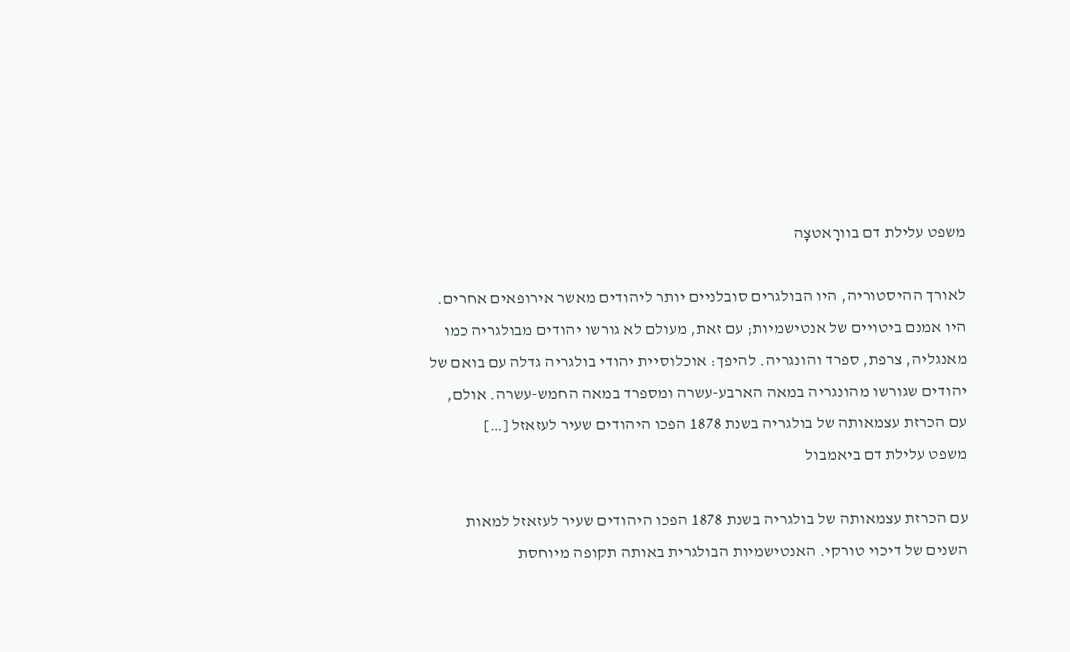משפט עלילת דם בוורָאטצָה

לאורך ההיסטוריה, היו הבולגרים סובלניים יותר ליהודים מאשר אירופאים אחרים. היו אמנם ביטויים של אנטישמיות; עם זאת, מעולם לא גורשו יהודים מבולגריה כמו מאנגליה, צרפת, ספרד והונגריה. להיפך: אוכלוסיית יהודי בולגריה גדלה עם בואם של יהודים שגורשו מהונגריה במאה הארבע-עשרה ומספרד במאה החמש-עשרה. אולם, עם הכרזת עצמאותה של בולגריה בשנת 1878 הפכו היהודים שעיר לעזאזל […]
משפט עלילת דם ביאמבול

עם הכרזת עצמאותה של בולגריה בשנת 1878 הפכו היהודים שעיר לעזאזל למאות השנים של דיכוי טורקי. האנטישמיות הבולגרית באותה תקופה מיוחסת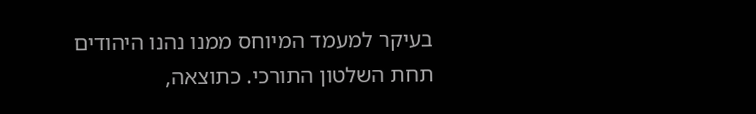בעיקר למעמד המיוחס ממנו נהנו היהודים תחת השלטון התורכי. כתוצאה,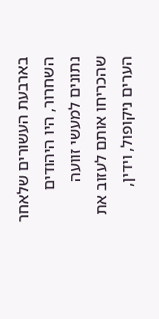בארבעת העשורים שלאחר השחרור, היו היהודים נתונים למעשי זוועה שהכריחו אותם לעזוב את הערים ניקופול, וידין,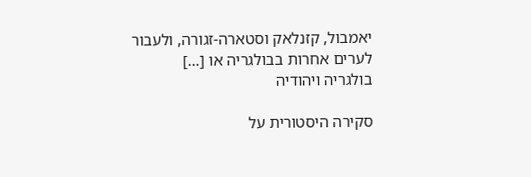יאמבול, קזנלאק וסטארה-זגורה, ולעבור לערים אחרות בבולגריה או […]
בולגריה ויהודיה

סקירה היסטורית על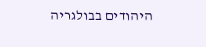היהודים בבולגריה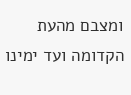ומצבם מהעת הקדומה ועד ימינו